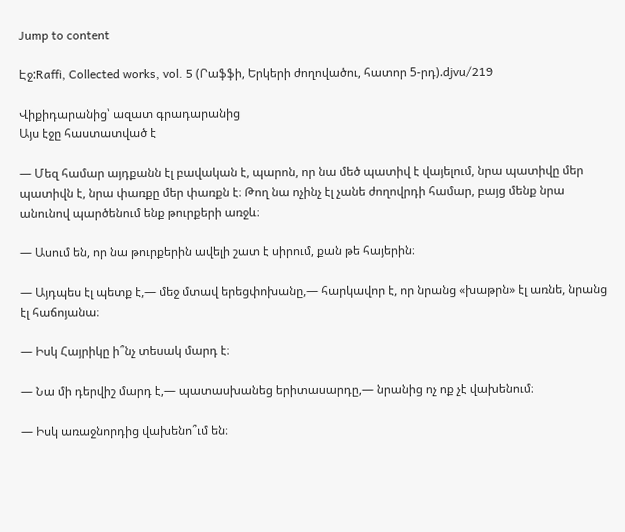Jump to content

Էջ:Raffi, Collected works, vol. 5 (Րաֆֆի, Երկերի ժողովածու, հատոր 5-րդ).djvu/219

Վիքիդարանից՝ ազատ գրադարանից
Այս էջը հաստատված է

— Մեզ համար այդքանն էլ բավական է, պարոն, որ նա մեծ պատիվ է վայելում, նրա պատիվը մեր պատիվն է, նրա փառքը մեր փառքն է։ Թող նա ոչինչ էլ չանե ժողովրդի համար, բայց մենք նրա անունով պարծենում ենք թուրքերի առջև։

— Ասում են, որ նա թուրքերին ավելի շատ է սիրում, քան թե հայերին։

— Այդպես էլ պետք է,— մեջ մտավ երեցփոխանը,— հարկավոր է, որ նրանց «խաթրն» էլ առնե, նրանց էլ հաճոյանա։

— Իսկ Հայրիկը ի՞նչ տեսակ մարդ է։

— Նա մի դերվիշ մարդ է,— պատասխանեց երիտասարդը,— նրանից ոչ ոք չէ վախենում։

— Իսկ առաջնորդից վախենո՞ւմ են։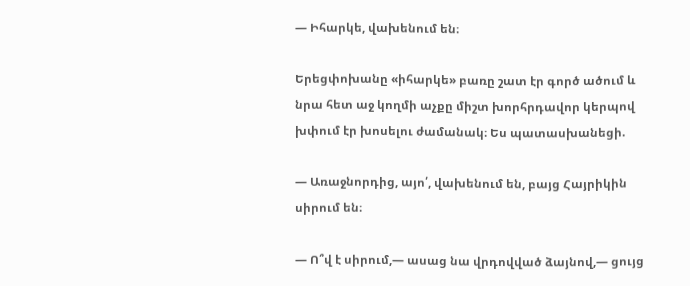— Իհարկե, վախենում են։

Երեցփոխանը «իհարկե» բառը շատ էր գործ ածում և նրա հետ աջ կողմի աչքը միշտ խորհրդավոր կերպով խփում էր խոսելու ժամանակ։ Ես պատասխանեցի.

— Առաջնորդից, այո՛, վախենում են, բայց Հայրիկին սիրում են։

— Ո՞վ է սիրում,— ասաց նա վրդովված ձայնով,— ցույց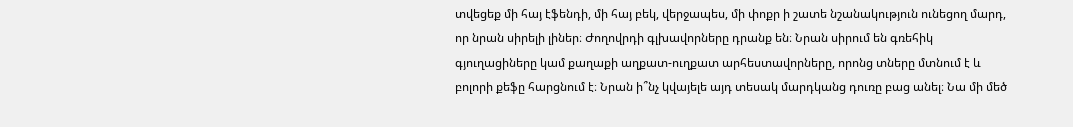տվեցեք մի հայ էֆենդի, մի հայ բեկ, վերջապես, մի փոքր ի շատե նշանակություն ունեցող մարդ, որ նրան սիրելի լիներ։ Ժողովրդի գլխավորները դրանք են։ Նրան սիրում են գռեհիկ գյուղացիները կամ քաղաքի աղքատ-ուղքատ արհեստավորները, որոնց տները մտնում է և բոլորի քեֆը հարցնում է։ Նրան ի՞նչ կվայելե այդ տեսակ մարդկանց դուռը բաց անել։ Նա մի մեծ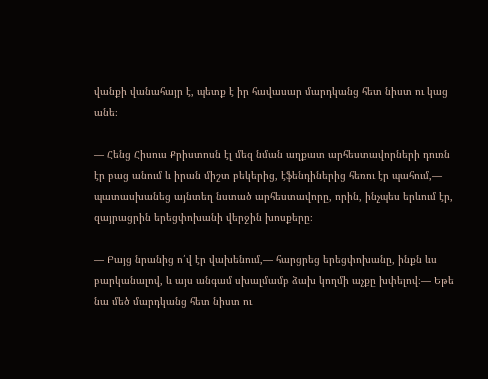վանքի վանահայր է, պետք է իր հավասար մարդկանց հետ նիստ ու կաց անե։

— Հենց Հիսուս Քրիստոսն էլ մեզ նման աղքատ արհեստավորների դուռն էր բաց անում և իրան միշտ բեկերից, էֆենդիներից հեռու էր պահում,— պատասխանեց այնտեղ նստած արհեստավորը, որին, ինչպես երևում էր, զայրացրին երեցփոխանի վերջին խոսքերը։

— Բայց նրանից ո՛վ էր վախենում,— հարցրեց երեցփոխանը, ինքն ևս բարկանալով, և այս անգամ սխալմամբ ձախ կողմի աչքը խփելով։— Եթե նա մեծ մարդկանց հետ նիստ ու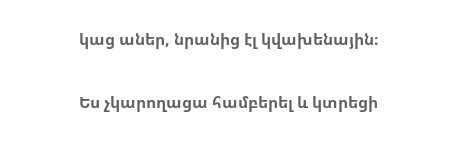կաց աներ, նրանից էլ կվախենային։

Ես չկարողացա համբերել և կտրեցի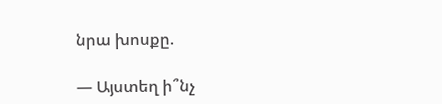նրա խոսքը.

— Այստեղ ի՞նչ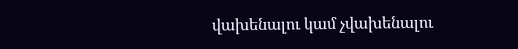վախենալու կամ չվախենալու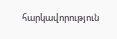հարկավորություն